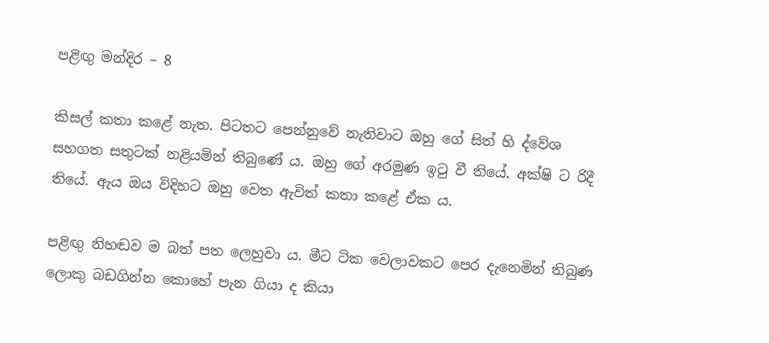පළිඟු මන්දිර – 8

කිසල් කතා කළේ නැත. පිටතට පෙන්නුවේ නැතිවාට ඔහු ගේ සිත් හි ද්වේශ සහගත සතුටක් නළියමින් තිබුණේ ය. ඔහු ගේ අරමුණ ඉටු වී තියේ. අක්ෂි ට රිදී තියේ. ඇය ඔය විදිහට ඔහු වෙත ඇවිත් කතා කළේ ඒක ය.

පළිඟු නිහඬව ම බත් පත ලෙහුවා ය. මීට ටික වෙලාවකට පෙර දැනෙමින් තිබුණ ලොකු බඩගින්න කොහේ පැන ගියා ද කියා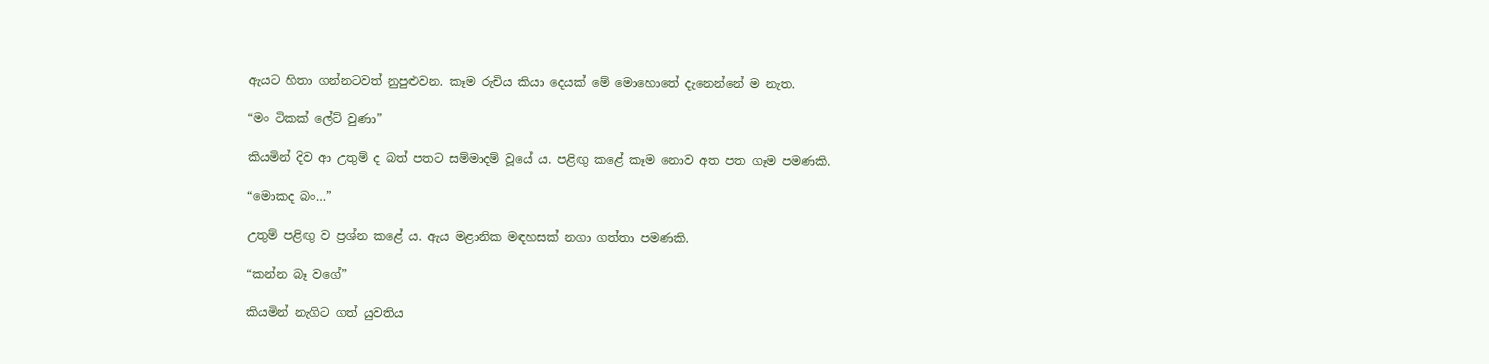ඇයට හිතා ගන්නටවත් නුපුළුවන. කෑම රුචිය කියා දෙයක් මේ මොහොතේ දැනෙන්නේ ම නැත.

“මං ටිකක් ලේට් වුණා”

කියමින් දිව ආ උතුම් ද බත් පතට සම්මාදම් වූයේ ය. පළිඟු කළේ කෑම නොව අත පත ගෑම පමණකි.

“මොකද බං…”

උතුම් පළිඟු ව ප්‍රශ්න කළේ ය. ඇය මළානික මඳහසක් නගා ගත්තා පමණකි.

“කන්න බෑ වගේ”

කියමින් නැගිට ගත් යුවතිය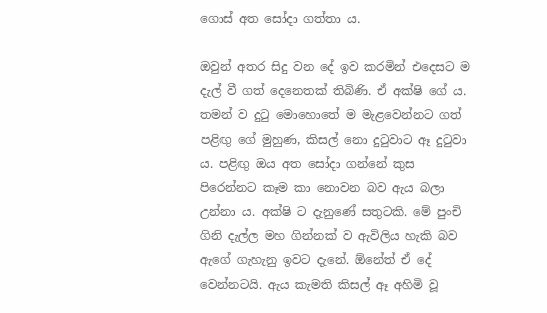ගොස් අත සෝදා ගත්තා ය.

ඔවුන් අතර සිදු වන දේ ඉව කරමින් එදෙසට ම දැල් වී ගත් දෙනෙතක් තිබිණි. ඒ අක්ෂි ගේ ය. තමන් ව දුටු මොහොතේ ම මැළවෙන්නට ගත් පළිඟු ගේ මුහුණ, කිසල් නො දුටුවාට ඈ දුටුවා ය. පළිඟු ඔය අත සෝදා ගන්නේ කුස පිරෙන්නට කෑම කා නොවන බව ඇය බලා උන්නා ය. අක්ෂි ට දැනුණේ සතුටකි. මේ පුංචි ගිනි දැල්ල මහ ගින්නක් ව ඇවිලිය හැකි බව ඇගේ ගැහැනු ඉවට දැනේ. ඕනේත් ඒ දේ වෙන්නටයි. ඇය කැමති කිසල් ඈ අහිමි වූ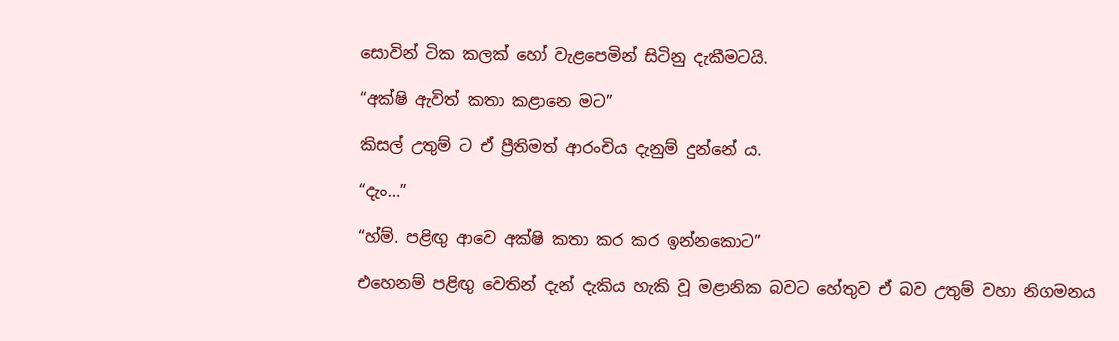සොවින් ටික කලක් හෝ වැළපෙමින් සිටිනු දැකීමටයි.

“අක්ෂි ඇවිත් කතා කළානෙ මට”

කිසල් උතුම් ට ඒ ප්‍රීතිමත් ආරංචිය දැනුම් දුන්නේ ය.

“දැං…”

“හ්ම්. පළිඟු ආවෙ අක්ෂි කතා කර කර ඉන්නකොට”

එහෙනම් පළිඟු වෙතින් දැන් දැකිය හැකි වූ මළානික බවට හේතුව ඒ බව උතුම් වහා නිගමනය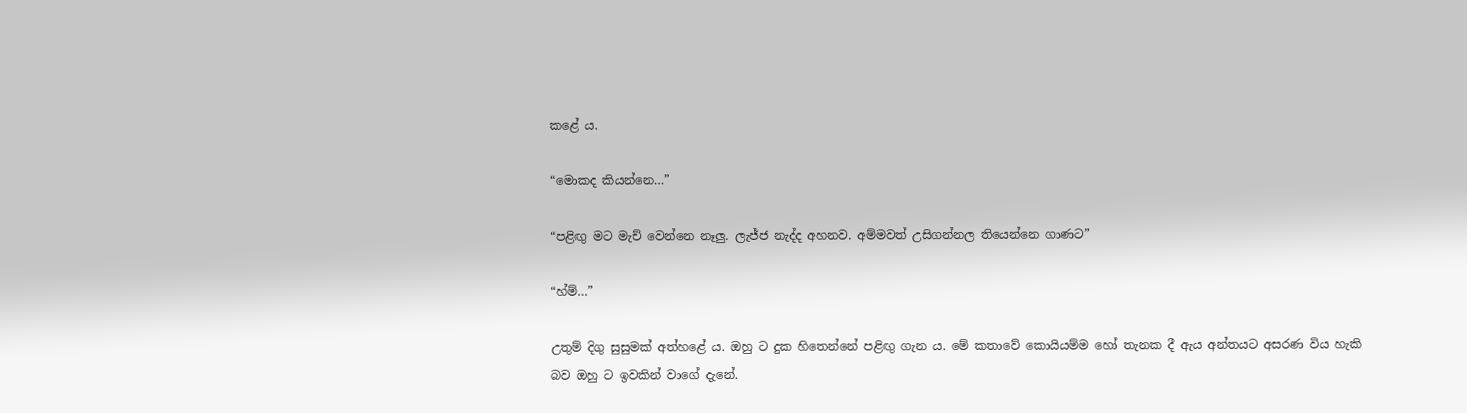කළේ ය.

“මොකද කියන්නෙ…”

“පළිඟු මට මැච් වෙන්නෙ නෑලු. ලැජ්ජ නැද්ද අහනව. අම්මවත් උසිගන්නල තියෙන්නෙ ගාණට”

“හ්ම්…”

උතුම් දිගු සුසුමක් අත්හළේ ය. ඔහු ට දුක හිතෙන්නේ පළිඟු ගැන ය. මේ කතාවේ කොයියම්ම හෝ තැනක දී ඇය අන්තයට අසරණ විය හැකි බව ඔහු ට ඉවකින් වාගේ දැනේ.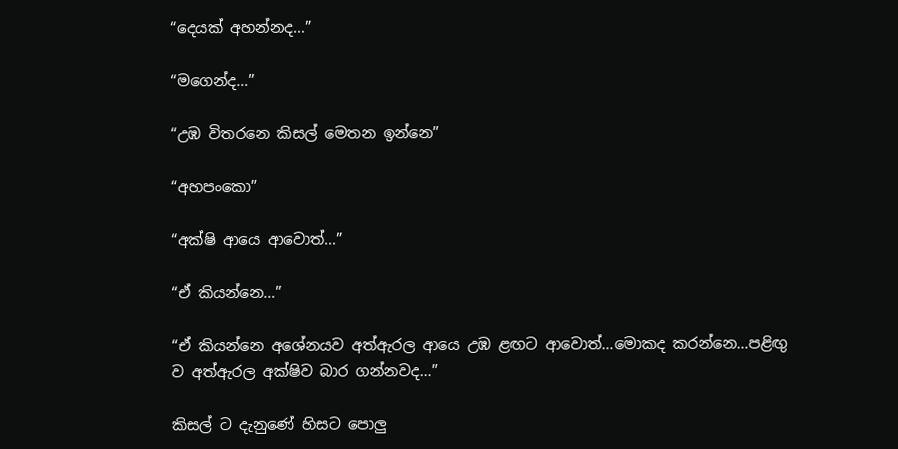“දෙයක් අහන්නද…”

“මගෙන්ද…”

“උඹ විතරනෙ කිසල් මෙතන ඉන්නෙ”

“අහපංකො”

“අක්ෂි ආයෙ ආවොත්…”

“ඒ කියන්නෙ…”

“ඒ කියන්නෙ අශේනයව අත්ඇරල ආයෙ උඹ ළඟට ආවොත්…මොකද කරන්නෙ…පළිඟු ව අත්ඇරල අක්ෂිව බාර ගන්නවද…”

කිසල් ට දැනුණේ හිසට පොලු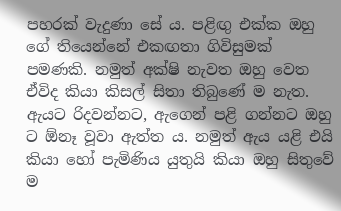පහරක් වැදුණා සේ ය. පළිඟු එක්ක ඔහු ගේ තියෙන්නේ එකඟතා ගිවිසුමක් පමණකි. නමුත් අක්ෂි නැවත ඔහු වෙත ඒවිද කියා කිසල් සිතා තිබුණේ ම නැත. ඇයට රිදවන්නට, ඇගෙන් පළි ගන්නට ඔහු ට ඕනෑ වූවා ඇත්ත ය. නමුත් ඇය යළි එයි කියා හෝ පැමිණිය යුතුයි කියා ඔහු සිතුවේ ම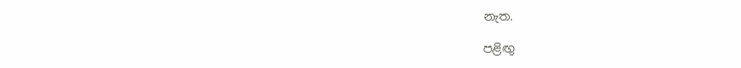නැත.

පළිඟු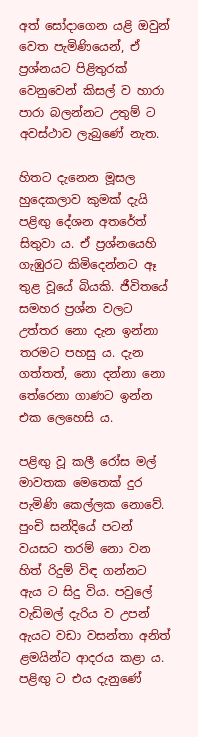අත් සෝදාගෙන යළි ඔවුන් වෙත පැමිණියෙන්, ඒ ප්‍රශ්නයට පිළිතුරක් වෙනුවෙන් කිසල් ව හාරා පාරා බලන්නට උතුම් ට අවස්ථාව ලැබුණේ නැත.

හිතට දැනෙන මූසල හුදෙකලාව කුමක් දැයි පළිඟු දේශන අතරේත් සිතුවා ය. ඒ ප්‍රශ්නයෙහි ගැඹුරට කිමිදෙන්නට ඈ තුළ වූයේ බියකි. ජීවිතයේ සමහර ප්‍රශ්න වලට උත්තර නො දැන ඉන්නා තරමට පහසු ය. දැන ගත්තත්, නො දන්නා නො තේරෙනා ගාණට ඉන්න එක ලෙහෙසි ය.

පළිඟු වූ කලී රෝස මල් මාවතක මෙතෙක් දුර පැමිණි කෙල්ලක නොවේ. පුංචි සන්දියේ පටන් වයසට තරම් නො වන හිත් රිදුම් විඳ ගන්නට ඇය ට සිදු විය. පවුලේ වැඩිමල් දැරිය ව උපන් ඇයට වඩා වසන්තා අනිත් ළමයින්ට ආදරය කළා ය. පළිඟු ට එය දැනුණේ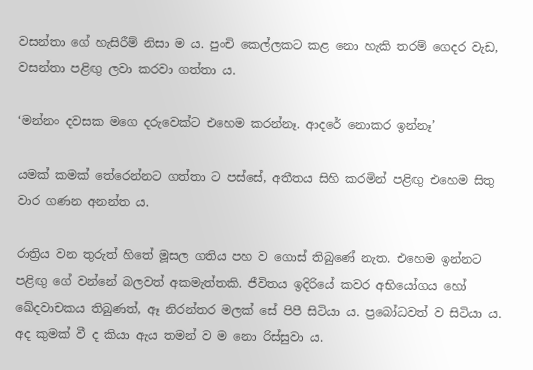වසන්තා ගේ හැසිරීම් නිසා ම ය. පුංචි කෙල්ලකට කළ නො හැකි තරම් ගෙදර වැඩ, වසන්තා පළිඟු ලවා කරවා ගත්තා ය.

‘මන්නං දවසක මගෙ දරුවෙක්ට එහෙම කරන්නෑ. ආදරේ නොකර ඉන්නෑ’

යමක් කමක් තේරෙන්නට ගත්තා ට පස්සේ, අතීතය සිහි කරමින් පළිඟු එහෙම සිතු වාර ගණන අනන්ත ය.

රාත්‍රිය වන තුරුත් හිතේ මූසල ගතිය පහ ව ගොස් තිබුණේ නැත. එහෙම ඉන්නට පළිඟු ගේ වන්නේ බලවත් අකමැත්තකි. ජීවිතය ඉදිරියේ කවර අභියෝගය හෝ ඛේදවාචකය තිබුණත්, ඈ නිරන්තර මලක් සේ පිපී සිටියා ය. ප්‍රබෝධවත් ව සිටියා ය. අද කුමක් වී ද කියා ඇය තමන් ව ම නො රිස්සුවා ය.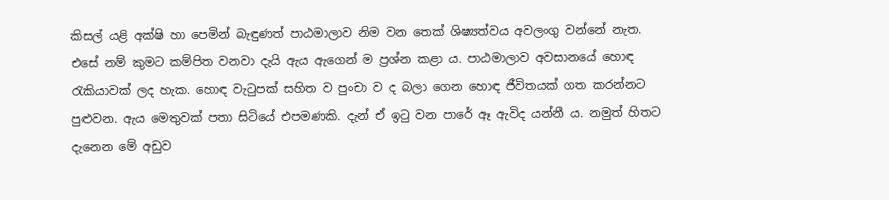කිසල් යළි අක්ෂි හා පෙමින් බැඳුණත් පාඨමාලාව නිම වන තෙක් ශිෂ්‍යත්වය අවලංගු වන්නේ නැත. එසේ නම් කුමට කම්පිත වනවා දැයි ඇය ඇගෙන් ම ප්‍රශ්න කළා ය. පාඨමාලාව අවසානයේ හොඳ රැකියාවක් ලද හැක. හොඳ වැටුපක් සහිත ව පුංචා ව ද බලා ගෙන හොඳ ජීවිතයක් ගත කරන්නට පුළුවන. ඇය මෙතුවක් පතා සිටියේ එපමණකි. දැන් ඒ ඉටු වන පාරේ ඈ ඇවිද යන්නී ය. නමුත් හිතට දැනෙන මේ අඩුව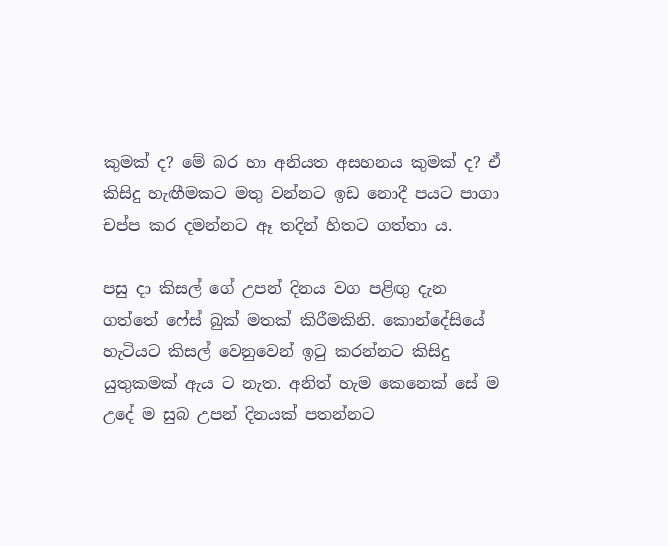කුමක් ද? මේ බර හා අනියත අසහනය කුමක් ද? ඒ කිසිදු හැඟීමකට මතු වන්නට ඉඩ නොදී පයට පාගා චප්ප කර දමන්නට ඈ තදින් හිතට ගත්තා ය.

පසු දා කිසල් ගේ උපන් දිනය වග පළිඟු දැන ගත්තේ ෆේස් බුක් මතක් කිරීමකිනි. කොන්දේසියේ හැටියට කිසල් වෙනුවෙන් ඉටු කරන්නට කිසිදු යුතුකමක් ඇය ට නැත. අනිත් හැම කෙනෙක් සේ ම උදේ ම සුබ උපන් දිනයක් පතන්නට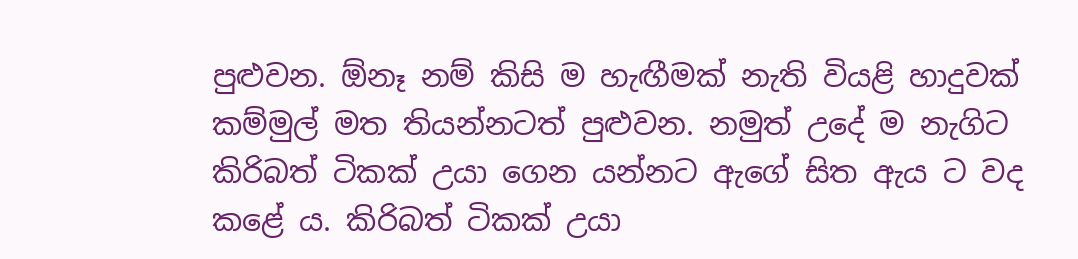පුළුවන. ඕනෑ නම් කිසි ම හැඟීමක් නැති වියළි හාදුවක් කම්මුල් මත තියන්නටත් පුළුවන. නමුත් උදේ ම නැගිට කිරිබත් ටිකක් උයා ගෙන යන්නට ඇගේ සිත ඇය ට වද කළේ ය. කිරිබත් ටිකක් උයා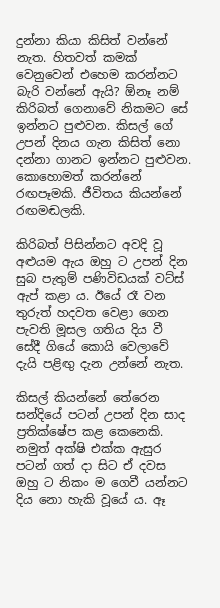දුන්නා කියා කිසිත් වන්නේ නැත. හිතවත් කමක් වෙනුවෙන් එහෙම කරන්නට බැරි වන්නේ ඇයි? ඕනෑ නම් කිරිබත් ගෙනාවේ නිකමට සේ ඉන්නට පුළුවන. කිසල් ගේ උපන් දිනය ගැන කිසිත් නො දන්නා ගානට ඉන්නට පුළුවන. කොහොමත් කරන්නේ රඟපෑමකි. ජීවිතය කියන්නේ රඟමඬලකි.

කිරිබත් පිසින්නට අවදි වූ අළුයම ඇය ඔහු ට උපන් දින සුබ පැතුම් පණිවිඩයක් වට්ස් ඇප් කළා ය. ඊයේ රෑ වන තුරුත් හදවත වෙළා ගෙන පැවති මූසල ගතිය දිය වී සේදී ගියේ කොයි වෙලාවේ දැයි පළිඟු දැන උන්නේ නැත.

කිසල් කියන්නේ තේරෙන සන්දියේ පටන් උපන් දින සාද ප්‍රතික්ෂේප කළ කෙනෙකි. නමුත් අක්ෂි එක්ක ඇසුර පටන් ගත් දා සිට ඒ දවස ඔහු ට නිකං ම ගෙවී යන්නට දිය නො හැකි වූයේ ය. ඈ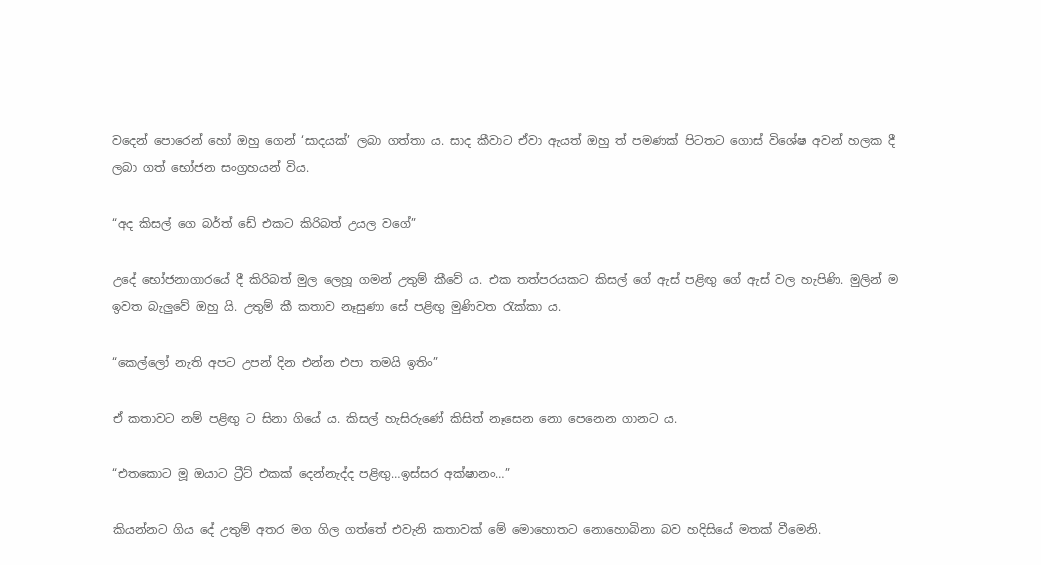වදෙන් පොරෙන් හෝ ඔහු ගෙන් ‘සාදයක්’ ලබා ගත්තා ය. සාද කීවාට ඒවා ඇයත් ඔහු ත් පමණක් පිටතට ගොස් විශේෂ අවන් හලක දී ලබා ගත් භෝජන සංග්‍රහයන් විය.

“අද කිසල් ගෙ බර්ත් ඩේ එකට කිරිබත් උයල වගේ”

උදේ භෝජනාගාරයේ දී කිරිබත් මුල ලෙහූ ගමන් උතුම් කීවේ ය. එක තත්පරයකට කිසල් ගේ ඇස් පළිඟු ගේ ඇස් වල හැපිණි. මුලින් ම ඉවත බැලුවේ ඔහු යි. උතුම් කී කතාව නෑසුණා සේ පළිඟු මුණිවත රැක්කා ය.

“කෙල්ලෝ නැති අපට උපන් දින එන්න එපා තමයි ඉතිං”

ඒ කතාවට නම් පළිඟු ට සිනා ගියේ ය. කිසල් හැසිරුණේ කිසිත් නෑසෙන නො පෙනෙන ගානට ය.

“එතකොට මූ ඔයාට ට්‍රීට් එකක් දෙන්නැද්ද පළිඟු…ඉස්සර අක්ෂානං…”

කියන්නට ගිය දේ උතුම් අතර මග ගිල ගත්තේ එවැනි කතාවක් මේ මොහොතට නොහොබිනා බව හදිසියේ මතක් වීමෙනි.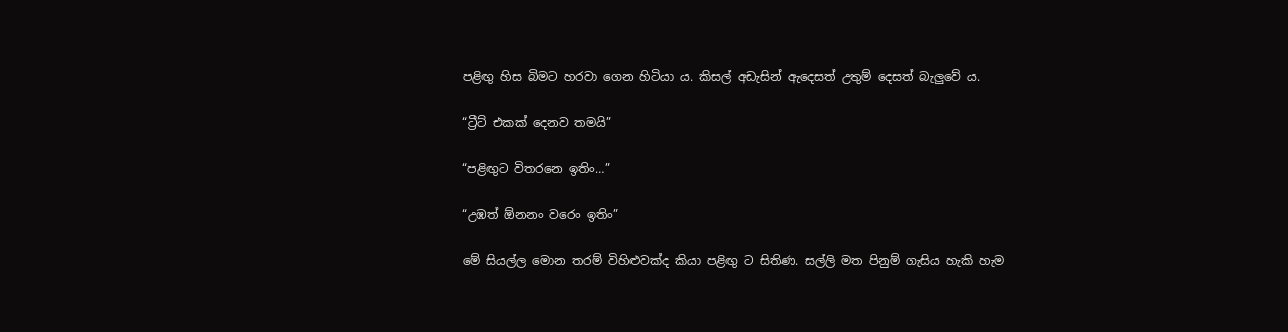පළිඟු හිස බිමට හරවා ගෙන හිටියා ය. කිසල් අඩැසින් ඇදෙසත් උතුම් දෙසත් බැලුවේ ය.

“ට්‍රීට් එකක් දෙනව තමයි”

“පළිඟුට විතරනෙ ඉතිං…”

“උඹත් ඕනනං වරෙං ඉතිං”

මේ සියල්ල මොන තරම් විහිළුවක්ද කියා පළිඟු ට සිතිණ. සල්ලි මත පිනුම් ගැසිය හැකි හැම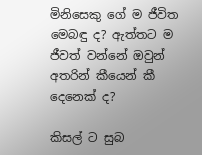මිනිසෙකු ගේ ම ජීවිත මෙබඳු ද? ඇත්තට ම ජීවත් වන්නේ ඔවුන් අතරින් කීයෙන් කී දෙනෙක් ද?

කිසල් ට සුබ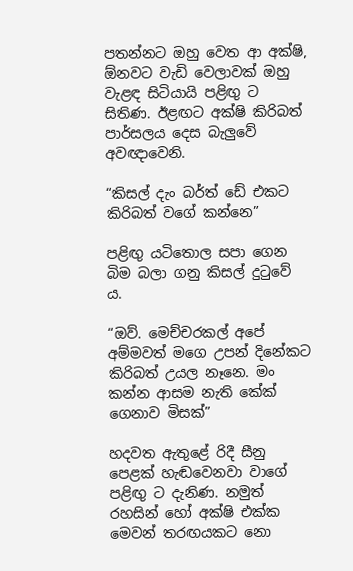පතන්නට ඔහු වෙත ආ අක්ෂි, ඕනවට වැඩි වෙලාවක් ඔහු වැළඳ සිටියායි පළිඟු ට සිතිණ. ඊළඟට අක්ෂි කිරිබත් පාර්සලය දෙස බැලුවේ අවඥාවෙනි.

“කිසල් දැං බර්ත් ඩේ එකට කිරිබත් වගේ කන්නෙ”

පළිඟු යටිතොල සපා ගෙන බිම බලා ගනු කිසල් දුටුවේ ය.

“ඔව්. මෙච්චරකල් අපේ අම්මවත් මගෙ උපන් දිනේකට කිරිබත් උයල නෑනෙ. මං කන්න ආසම නැති කේක් ගෙනාව මිසක්”

හදවත ඇතුළේ රිදී සීනු පෙළක් හැඬවෙනවා වාගේ පළිඟු ට දැනිණ. නමුත් රහසින් හෝ අක්ෂි එක්ක මෙවන් තරඟයකට නො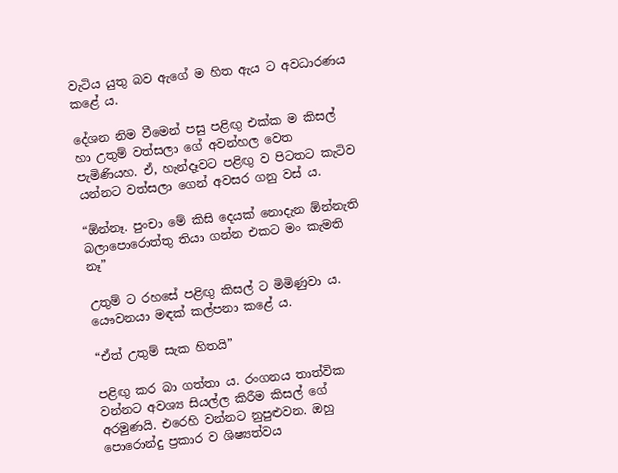වැටිය යුතු බව ඇගේ ම හිත ඇය ට අවධාරණය කළේ ය.

දේශන නිම වීමෙන් පසු පළිඟු එක්ක ම කිසල් හා උතුම් වත්සලා ගේ අවන්හල වෙත පැමිණියහ. ඒ, හැන්දෑවට පළිඟු ව පිටතට කැටිව යන්නට වත්සලා ගෙන් අවසර ගනු වස් ය.

“ඕන්නෑ. පුංචා මේ කිසි දෙයක් නොදැන ඕන්නැති බලාපොරොත්තු තියා ගන්න එකට මං කැමති නෑ”

උතුම් ට රහසේ පළිඟු කිසල් ට මිමිණුවා ය. යෞවනයා මඳක් කල්පනා කළේ ය.

“ඒත් උතුම් සැක හිතයි”

පළිඟු කර බා ගත්තා ය. රංගනය තාත්වික වන්නට අවශ්‍ය සියල්ල කිරීම කිසල් ගේ අරමුණයි. එරෙහි වන්නට නුපුළුවන. ඔහු පොරොන්දු ප්‍රකාර ව ශිෂ්‍යත්වය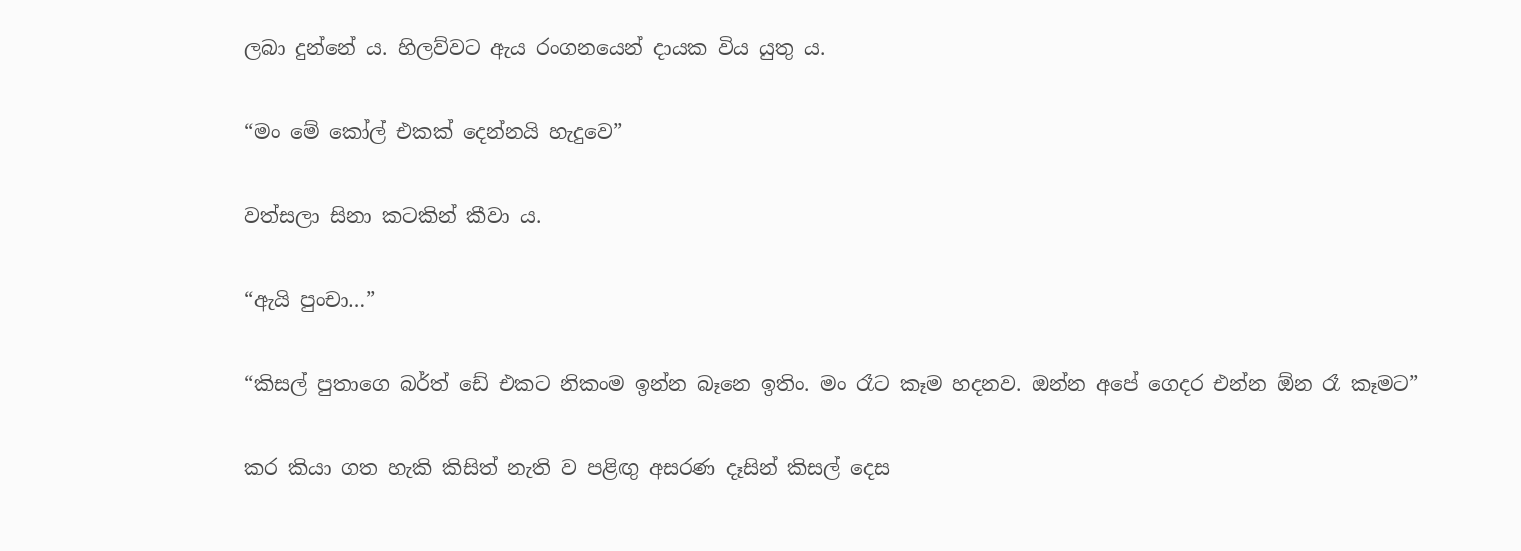ලබා දුන්නේ ය. හිලව්වට ඇය රංගනයෙන් දායක විය යුතු ය.

“මං මේ කෝල් එකක් දෙන්නයි හැදුවෙ”

වත්සලා සිනා කටකින් කීවා ය.

“ඇයි පුංචා…”

“කිසල් පුතාගෙ බර්ත් ඩේ එකට නිකංම ඉන්න බෑනෙ ඉතිං. මං රෑට කෑම හදනව. ඔන්න අපේ ගෙදර එන්න ඕන රෑ කෑමට”

කර කියා ගත හැකි කිසිත් නැති ව පළිඟු අසරණ දෑසින් කිසල් දෙස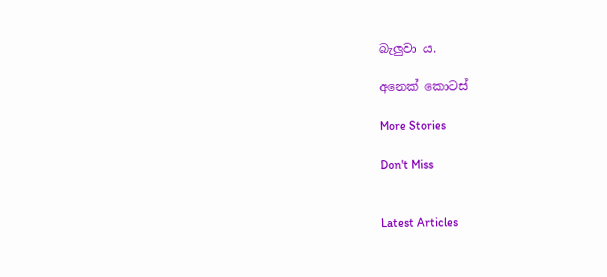බැලුවා ය.

අනෙක් කොටස්

More Stories

Don't Miss


Latest Articles